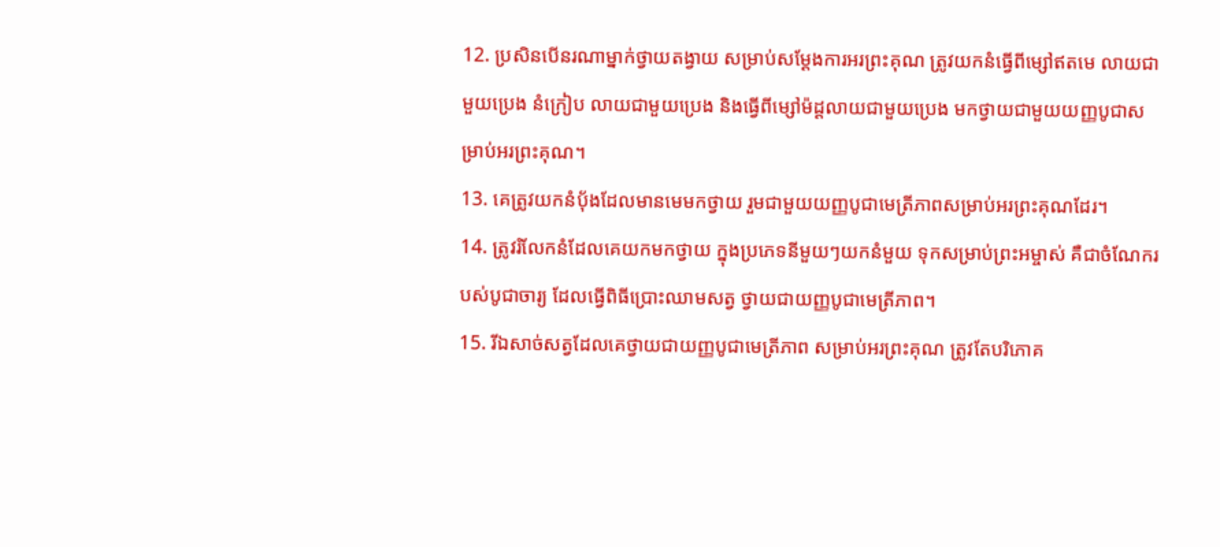12. ប្រសិនបើនរណាម្នាក់ថ្វាយតង្វាយ សម្រាប់សម្តែងការអរព្រះគុណ ត្រូវយកនំធ្វើពីម្សៅឥតមេ លាយជាមួយប្រេង នំក្រៀប លាយជាមួយប្រេង និងធ្វើពីម្សៅម៉ដ្ដលាយជាមួយប្រេង មកថ្វាយជាមួយយញ្ញបូជាសម្រាប់អរព្រះគុណ។
13. គេត្រូវយកនំប៉័ងដែលមានមេមកថ្វាយ រួមជាមួយយញ្ញបូជាមេត្រីភាពសម្រាប់អរព្រះគុណដែរ។
14. ត្រូវរំលែកនំដែលគេយកមកថ្វាយ ក្នុងប្រភេទនីមួយៗយកនំមួយ ទុកសម្រាប់ព្រះអម្ចាស់ គឺជាចំណែករបស់បូជាចារ្យ ដែលធ្វើពិធីប្រោះឈាមសត្វ ថ្វាយជាយញ្ញបូជាមេត្រីភាព។
15. រីឯសាច់សត្វដែលគេថ្វាយជាយញ្ញបូជាមេត្រីភាព សម្រាប់អរព្រះគុណ ត្រូវតែបរិភោគ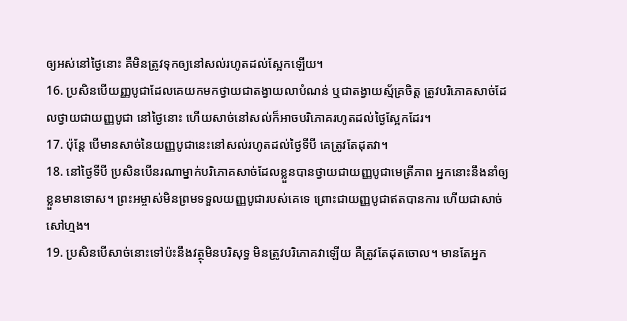ឲ្យអស់នៅថ្ងៃនោះ គឺមិនត្រូវទុកឲ្យនៅសល់រហូតដល់ស្អែកឡើយ។
16. ប្រសិនបើយញ្ញបូជាដែលគេយកមកថ្វាយជាតង្វាយលាបំណន់ ឬជាតង្វាយស្ម័គ្រចិត្ត ត្រូវបរិភោគសាច់ដែលថ្វាយជាយញ្ញបូជា នៅថ្ងៃនោះ ហើយសាច់នៅសល់ក៏អាចបរិភោគរហូតដល់ថ្ងៃស្អែកដែរ។
17. ប៉ុន្តែ បើមានសាច់នៃយញ្ញបូជានេះនៅសល់រហូតដល់ថ្ងៃទីបី គេត្រូវតែដុតវា។
18. នៅថ្ងៃទីបី ប្រសិនបើនរណាម្នាក់បរិភោគសាច់ដែលខ្លួនបានថ្វាយជាយញ្ញបូជាមេត្រីភាព អ្នកនោះនឹងនាំឲ្យខ្លួនមានទោស។ ព្រះអម្ចាស់មិនព្រមទទួលយញ្ញបូជារបស់គេទេ ព្រោះជាយញ្ញបូជាឥតបានការ ហើយជាសាច់សៅហ្មង។
19. ប្រសិនបើសាច់នោះទៅប៉ះនឹងវត្ថុមិនបរិសុទ្ធ មិនត្រូវបរិភោគវាឡើយ គឺត្រូវតែដុតចោល។ មានតែអ្នក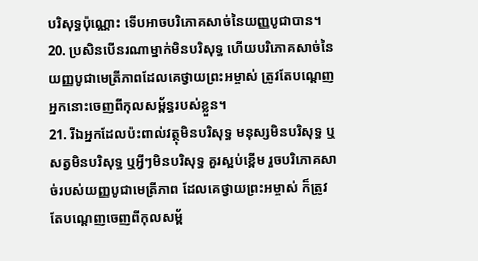បរិសុទ្ធប៉ុណ្ណោះ ទើបអាចបរិភោគសាច់នៃយញ្ញបូជាបាន។
20. ប្រសិនបើនរណាម្នាក់មិនបរិសុទ្ធ ហើយបរិភោគសាច់នៃយញ្ញបូជាមេត្រីភាពដែលគេថ្វាយព្រះអម្ចាស់ ត្រូវតែបណ្ដេញអ្នកនោះចេញពីកុលសម្ព័ន្ធរបស់ខ្លួន។
21. រីឯអ្នកដែលប៉ះពាល់វត្ថុមិនបរិសុទ្ធ មនុស្សមិនបរិសុទ្ធ ឬសត្វមិនបរិសុទ្ធ ឬអ្វីៗមិនបរិសុទ្ធ គួរស្អប់ខ្ពើម រួចបរិភោគសាច់របស់យញ្ញបូជាមេត្រីភាព ដែលគេថ្វាយព្រះអម្ចាស់ ក៏ត្រូវតែបណ្ដេញចេញពីកុលសម្ព័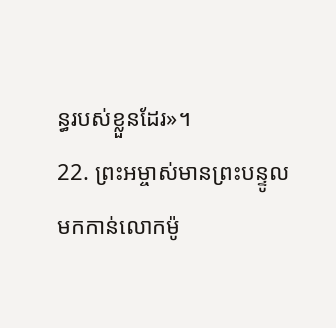ន្ធរបស់ខ្លួនដែរ»។
22. ព្រះអម្ចាស់មានព្រះបន្ទូលមកកាន់លោកម៉ូ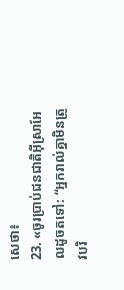សេថា៖
23. «ចូរប្រាប់ជនជាតិអ៊ីស្រាអែលដូចតទៅ: “អ្នករាល់គ្នាមិនត្រូវបរិ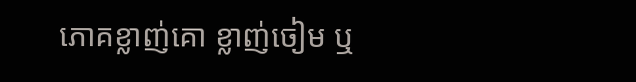ភោគខ្លាញ់គោ ខ្លាញ់ចៀម ឬ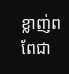ខ្លាញ់ពពែជា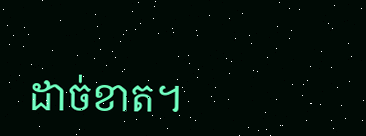ដាច់ខាត។